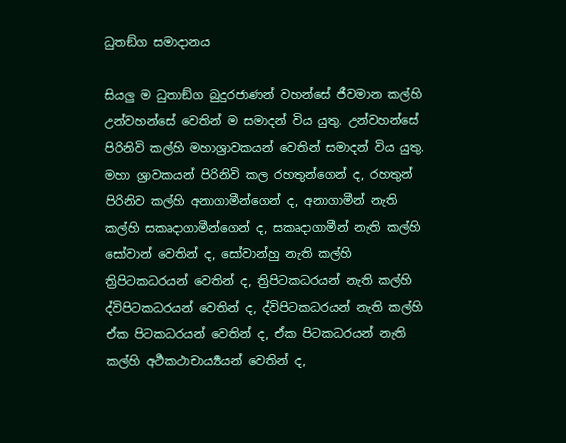ධුතඞ්ග සමාදානය

සියලු ම ධුතාඞ්ග බුදුරජාණන් වහන්සේ ජීවමාන කල්හි උන්වහන්සේ වෙතින් ම සමාදන් විය යුතු. උන්වහන්සේ පිරිනිවි කල්හි මහාශ්‍රාවකයන් වෙතින් සමාදන් විය යුතු. මහා ශ්‍රාවකයන් පිරිනිවි කල රහතුන්ගෙන් ද, රහතුන් පිරිනිව කල්හි අනාගාමීන්ගෙන් ද, අනාගාමීන් නැති කල්හි සකෘදාගාමීන්ගෙන් ද, සකෘදාගාමීන් නැති කල්හි සෝවාන් වෙතින් ද, සෝවාන්හු නැති කල්හි ත්‍රිපිටකධරයන් වෙතින් ද, ත්‍රිපිටකධරයන් නැති කල්හි ද්විපිටකධරයන් වෙතින් ද, ද්විපිටකධරයන් නැති කල්හි ඒක පිටකධරයන් වෙතින් ද, ඒක පිටකධරයන් නැති කල්හි අර්‍ථකථාචාර්‍ය්‍යයන් වෙතින් ද,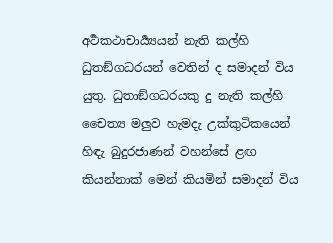අර්‍ථකථාචාර්‍ය්‍යයන් නැති කල්හි ධුතඞ්ගධරයන් වෙතින් ද සමාදන් විය යුතු. ධුතාඞ්ගධරයකු දු නැති කල්හි චෛත්‍ය මලුව හැමදැ උක්කුටිකයෙන් හිඳැ බුදුරජාණන් වහන්සේ ළඟ කියන්නාක් මෙන් කියමින් සමාදන් විය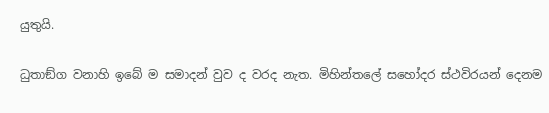යුතුයි.

ධුතාඞ්ග වනාහි ඉබේ ම සමාදන් වුව ද වරද නැත. මිහින්තලේ සහෝදර ස්ථවිරයන් දෙනම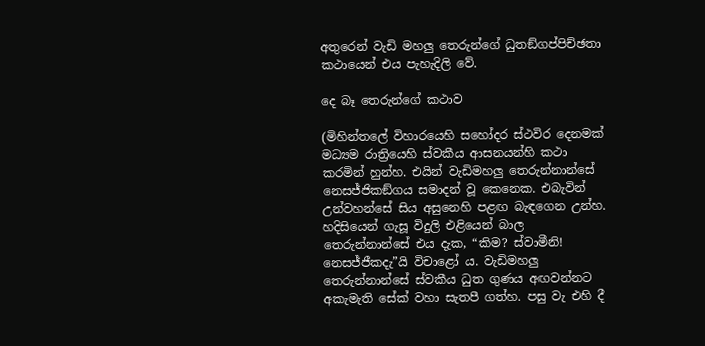අතුරෙන් වැඩි මහලු තෙරුන්ගේ ධුතඞ්ගප්පිච්ඡතා කථායෙන් එය පැහැදිලි වේ.

දෙ බෑ තෙරුන්ගේ කථාව

(මිහින්තලේ විහාරයෙහි සහෝදර ස්ථවිර දෙනමක් මධ්‍යම රාත්‍රියෙහි ස්වකීය ආසනයන්හි කථා කරමින් හුන්හ. එයින් වැඩිමහලු තෙරුන්නාන්සේ නෙසජ්ජිකඞ්ගය සමාදන් වූ කෙනෙක. එබැවින් උන්වහන්සේ සිය අසුනෙහි පළඟ බැඳගෙන උන්හ. හදිසියෙන් ගැසූ විදුලි එළියෙන් බාල තෙරුන්නාන්සේ එය දැක, “කිම? ස්වාමීනි! නෙසජ්ජීකදැ”යි විචාළෝ ය. වැඩිමහලු තෙරුන්නාන්සේ ස්වකීය ධුත ගුණය අඟවන්නට අකැමැති සේක් වහා සැතපී ගත්හ. පසු වැ එහි දී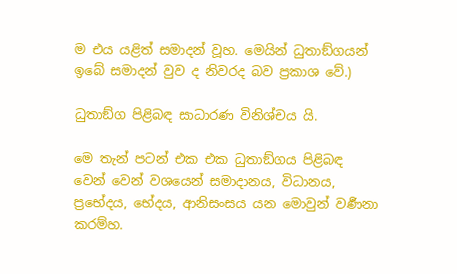ම එය යළිත් සමාදන් වූහ. මෙයින් ධුතාඞ්ගයන් ඉබේ සමාදන් වුව ද නිවරද බව ප්‍ර‍කාශ වේ.)

ධුතාඞ්ග පිළිබඳ සාධාරණ විනිශ්චය යි.

මෙ තැන් පටන් එක එක ධුතාඞ්ගය පිළිබඳ වෙන් වෙන් වශයෙන් සමාදානය, විධානය, ප්‍රභේදය, භේදය, ආනිසංසය යන මොවුන් වර්‍ණනා කරම්හ.